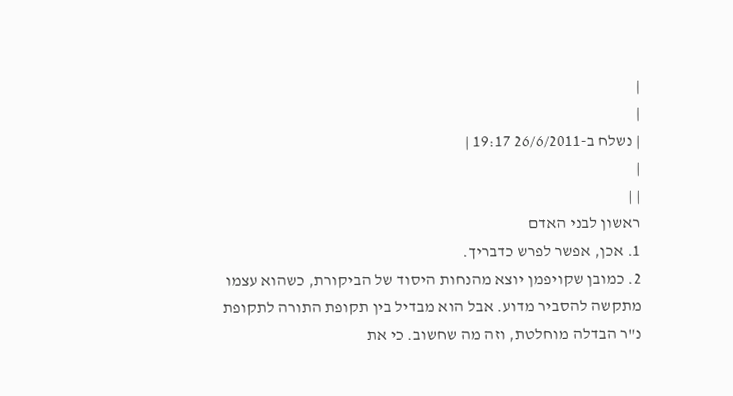|
|
| נשלח ב-26/6/2011 19:17 |
|
| |
ראשון לבני האדם
1. אכן, אפשר לפרש כדבריך.
2. כמובן שקויפמן יוצא מהנחות היסוד של הביקורת, כשהוא עצמו מתקשה להסביר מדוע. אבל הוא מבדיל בין תקופת התורה לתקופת נ"ר הבדלה מוחלטת, וזה מה שחשוב. כי את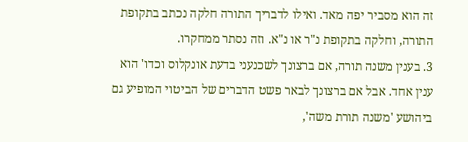זה הוא מסביר יפה מאד. ואילו לדבריך התורה חלקה נכתב בתקופת התורה, וחלקה בתקופת נ"ר או נ"א. וזה נסתר ממחקרו.
3. בענין משנה תורה, אם ברצונך לשכנעני בדעת אונקלוס וכדו' הוא ענין אחד. אבל אם ברצונך לבאר פשט הדברים של הביטוי המופיע גם ביהושע 'משנה תורת משה',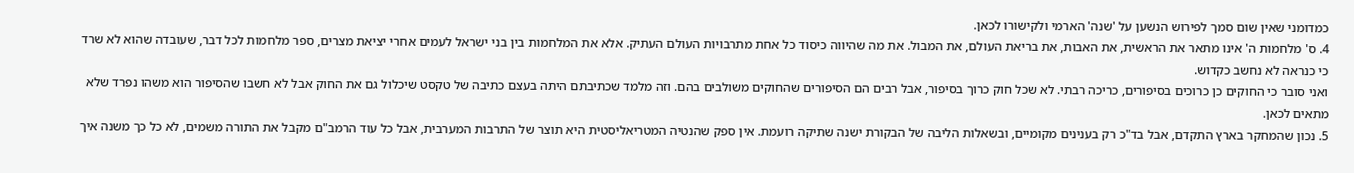כמדומני שאין שום סמך לפירוש הנשען על 'שנה' הארמי ולקישורו לכאן.
4. ס' מלחמות ה' אינו מתאר את הראשית, את האבות, את בריאת העולם, את המבול. את מה שהיווה כיסוד כל אחת מתרבויות העולם העתיק. אלא את המלחמות בין בני ישראל לעמים אחרי יציאת מצרים, ספר מלחמות לכל דבר, שעובדה שהוא לא שרד כי כנראה לא נחשב כקדוש.
ואני סובר כי החוקים כן כרוכים בסיפורים, כריכה רבתי. לא שכל חוק כרוך בסיפור, אבל רבים הם הסיפורים שהחוקים משולבים בהם. וזה מלמד שכתיבתם היתה בעצם כתיבה של טקסט שיכלול גם את החוק אבל לא חשבו שהסיפור הוא משהו נפרד שלא מתאים לכאן.
5. נכון שהמחקר בארץ התקדם, אבל בד"כ רק בענינים מקומיים, ובשאלות הליבה של הבקורת ישנה שתיקה רועמת. אין ספק שהנטיה המטריאליסטית היא תוצר של התרבות המערבית, אבל כל עוד הרמב"ם מקבל את התורה משמים, לא כל כך משנה איך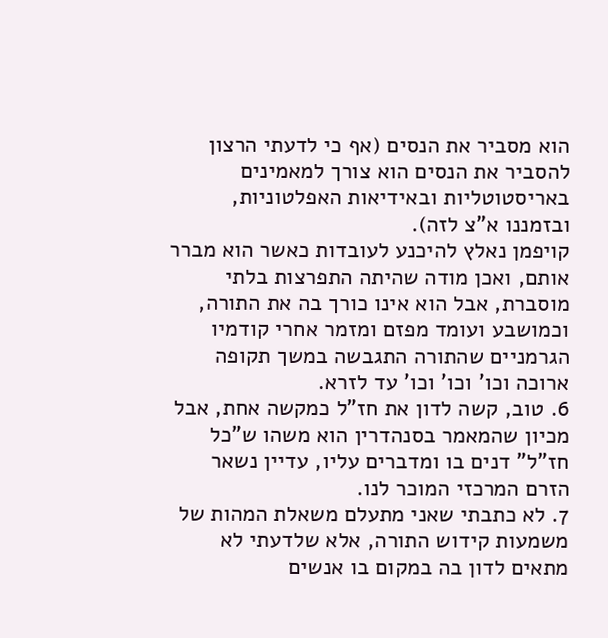הוא מסביר את הנסים (אף כי לדעתי הרצון להסביר את הנסים הוא צורך למאמינים באריסטוטליות ובאידיאות האפלטוניות, ובזמננו א"צ לזה).
קויפמן נאלץ להיכנע לעובדות כאשר הוא מברר אותם, ואכן מודה שהיתה התפרצות בלתי מוסברת, אבל הוא אינו כורך בה את התורה, וכמושבע ועומד מפזם ומזמר אחרי קודמיו הגרמניים שהתורה התגבשה במשך תקופה ארוכה וכו' וכו' וכו' עד לזרא.
6. טוב, קשה לדון את חז"ל כמקשה אחת, אבל מכיון שהמאמר בסנהדרין הוא משהו ש"כל חז"ל" דנים בו ומדברים עליו, עדיין נשאר הזרם המרכזי המוכר לנו.
7. לא כתבתי שאני מתעלם משאלת המהות של משמעות קידוש התורה, אלא שלדעתי לא מתאים לדון בה במקום בו אנשים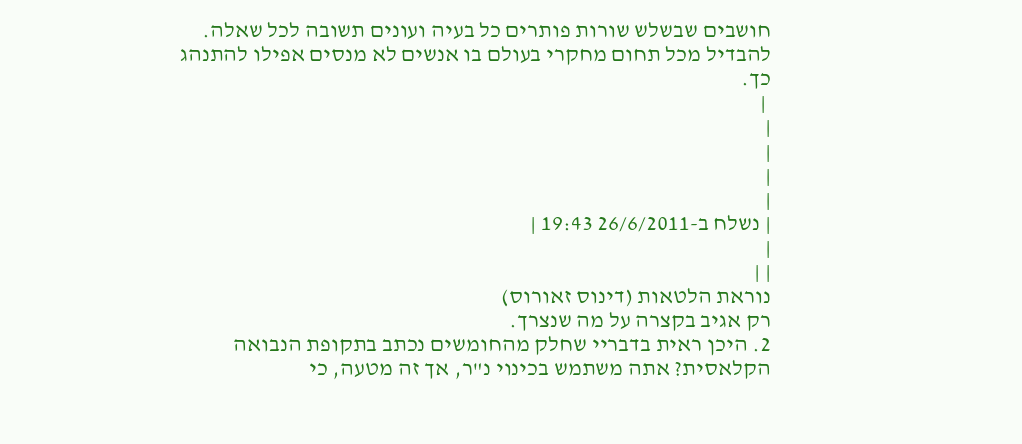חושבים שבשלש שורות פותרים כל בעיה ועונים תשובה לכל שאלה. להבדיל מכל תחום מחקרי בעולם בו אנשים לא מנסים אפילו להתנהג כך.
 |
|
|
|
|
| נשלח ב-26/6/2011 19:43 |
|
| |
נוראת הלטאות (דינוס זאורוס)
רק אגיב בקצרה על מה שנצרך.
2. היכן ראית בדבריי שחלק מהחומשים נכתב בתקופת הנבואה הקלאסית? אתה משתמש בכינוי נ"ר, אך זה מטעה, כי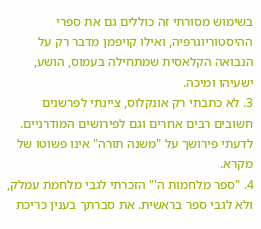בשימוש מסורתי זה כוללים גם את ספרי ההיסטוריוגרפיה, ואילו קויפמן מדבר רק על הנבואה הקלאסית שמתחילה בעמוס, הושע, ישעיהו ומיכה.
3. לא כתבתי רק אונקלוס, ציינתי לפרשנים חשובים רבים אחרים וגם לפירושים המודרניים. לדעתי פירושך על "משנה תורה" אינו פשוטו של מקרא.
4. "ספר מלחמות ה'" הזכרתי לגבי מלחמת עמלק, ולא לגבי ספר בראשית. את סברתך בענין כריכת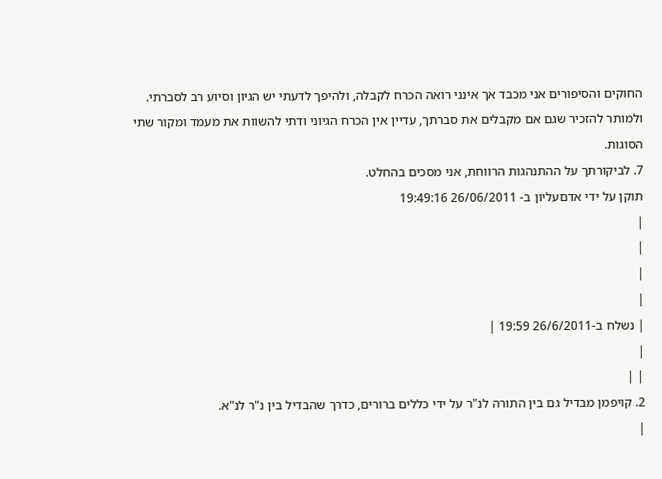החוקים והסיפורים אני מכבד אך אינני רואה הכרח לקבלה, ולהיפך לדעתי יש הגיון וסיוע רב לסברתי. ולמותר להזכיר שגם אם מקבלים את סברתך, עדיין אין הכרח הגיוני ודתי להשוות את מעמד ומקור שתי הסוגות.
7. לביקורתך על ההתנהגות הרווחת, אני מסכים בהחלט.
תוקן על ידי אדםעליון ב- 26/06/2011 19:49:16
|
|
|
|
| נשלח ב-26/6/2011 19:59 |
|
| |
2. קויפמן מבדיל גם בין התורה לנ"ר על ידי כללים ברורים, כדרך שהבדיל בין נ"ר לנ"א.
|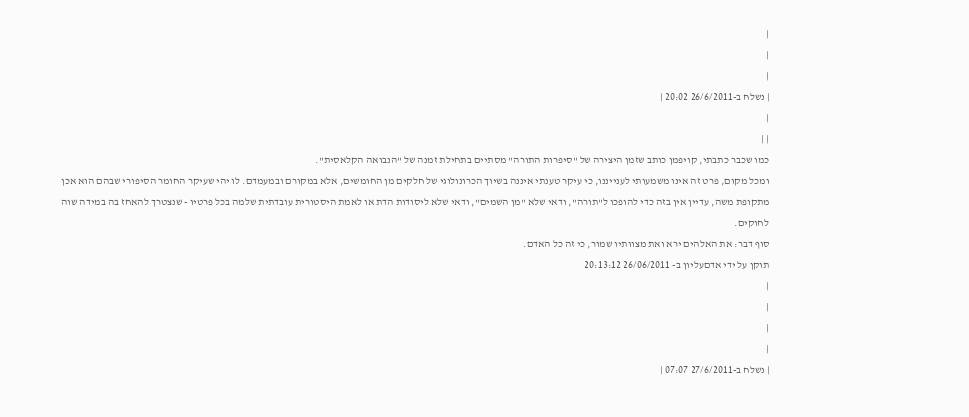|
|
|
| נשלח ב-26/6/2011 20:02 |
|
| |
כמו שכבר כתבתי, קויפמן כותב שזמן היצירה של "סיפרות התורה" מסתיים בתחילת זמנה של "הנבואה הקלאסית".
ומכל מקום, פרט זה אינו משמעותי לענייננו, כי עיקר טענתי איננה בשיוך הכרונולוגי של חלקים מן החומשים, אלא במקורם ובמעמדם. לו יהי שעיקר החומר הסיפורי שבהם הוא אכן מתקופת משה, עדיין אין בזה כדי להופכו ל"תורה", ודאי שלא "מן השמים", ודאי שלא ליסודות הדת או לאמת היסטורית עובדתית שלמה בכל פרטיו - שנצטרך להאחז בה במידה שוה לחוקים.
סוף דבר: את האלהים ירא ואת מצוותיו שמור, כי זה כל האדם.
תוקן על ידי אדםעליון ב- 26/06/2011 20:13:12
|
|
|
|
| נשלח ב-27/6/2011 07:07 |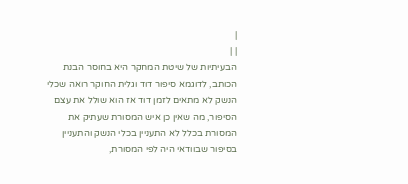|
| |
הבעיתיות של שיטת המחקר היא בחוסר הבנת הכותב, לדוגמא סיפור דוד וגלית החוקר רואה שכלי הנשק לא מתאים לזמן דוד אז הוא שולל את עצם הסיפור, מה שאין כן איש המסורת שעתיק את המסורת בכלל לא התעניין בכלי הנשק והתעניין בסיפור שבוודאי היה לפי המסורת,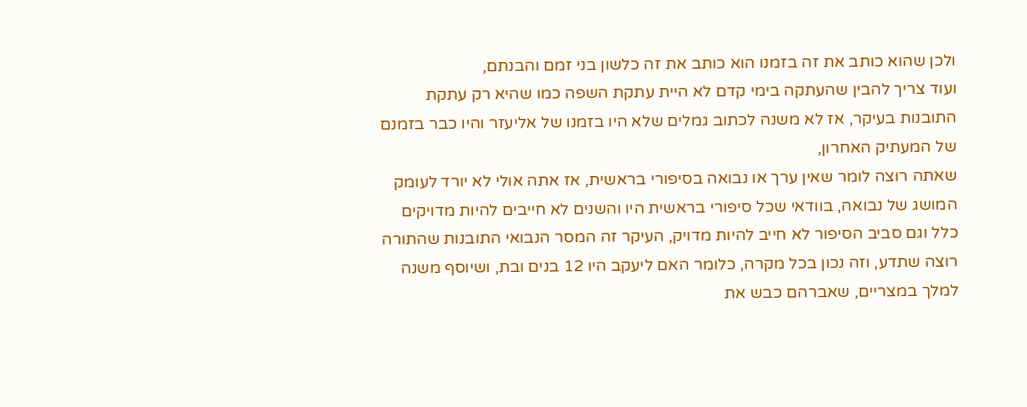ולכן שהוא כותב את זה בזמנו הוא כותב את זה כלשון בני זמם והבנתם,
ועוד צריך להבין שהעתקה בימי קדם לא היית עתקת השפה כמו שהיא רק עתקת התובנות בעיקר, אז לא משנה לכתוב גמלים שלא היו בזמנו של אליעזר והיו כבר בזמנם של המעתיק האחרון,
שאתה רוצה לומר שאין ערך או נבואה בסיפורי בראשית, אז אתה אולי לא יורד לעומק המושג של נבואה, בוודאי שכל סיפורי בראשית היו והשנים לא חייבים להיות מדויקים כלל וגם סביב הסיפור לא חייב להיות מדויק, העיקר זה המסר הנבואי התובנות שהתורה רוצה שתדע, וזה נכון בכל מקרה, כלומר האם ליעקב היו 12 בנים ובת, ושיוסף משנה למלך במצריים, שאברהם כבש את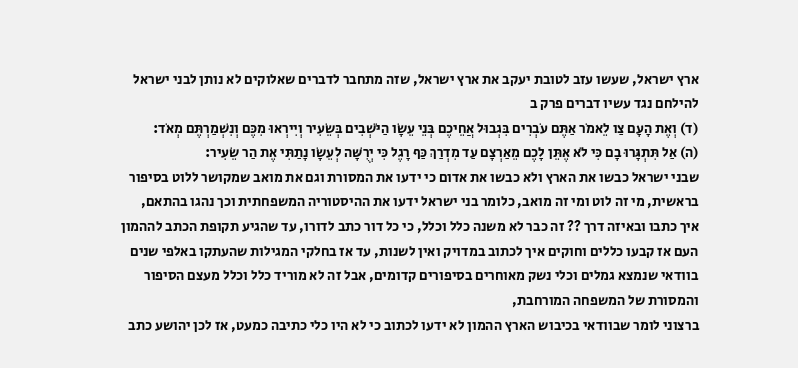ארץ ישראל, שעשו עזב לטובת יעקב את ארץ ישראל, שזה מתחבר לדברים שאלוקים לא נותן לבני ישראל להילחם נגד עשיו דברים פרק ב
(ד) וְאֶת הָעָם צַו לֵאמֹר אַתֶּם עֹבְרִים בִּגְבוּל אֲחֵיכֶם בְּנֵי עֵשָׂו הַיֹּשְׁבִים בְּשֵׂעִיר וְיִירְאוּ מִכֶּם וְנִשְׁמַרְתֶּם מְאֹד:
(ה) אַל תִּתְגָּרוּ בָם כִּי לֹא אֶתֵּן לָכֶם מֵאַרְצָם עַד מִדְרַךְ כַּף רָגֶל כִּי יְרֻשָּׁה לְעֵשָׂו נָתַתִּי אֶת הַר שֵׂעִיר:
שבני ישראל כבשו את הארץ ולא כבשו את אדום כי ידעו את המסורת וגם את מואב שמקושר ללוט בסיפור בראשית, מי זה לוט ומי זה מואב, כלומר בני ישראל ידעו את ההיסטוריה המשפחתית וכך נהגו בהתאם,
איך כתבו ובאיזה דרך ?? זה כבר לא משנה כלל וכלל, כי כל דור כתב לדורו, עד שהגיע תקופת הכתב לההמון העם אז קבעו כללים וחוקים איך לכתוב במדויק ואין לשנות, עד אז בחלקי המגילות שהעתקו באלפי שנים בוודאי שנמצא גמלים וכלי נשק מאוחרים בסיפורים קדומים, אבל זה לא מוריד כלל וכלל מעצם הסיפור והמסורת של המשפחה המורחבת,
ברצוני לומר שבוודאי בכיבוש הארץ ההמון לא ידעו לכתוב כי לא היו כלי כתיבה כמעט, אז לכן יהושע כתב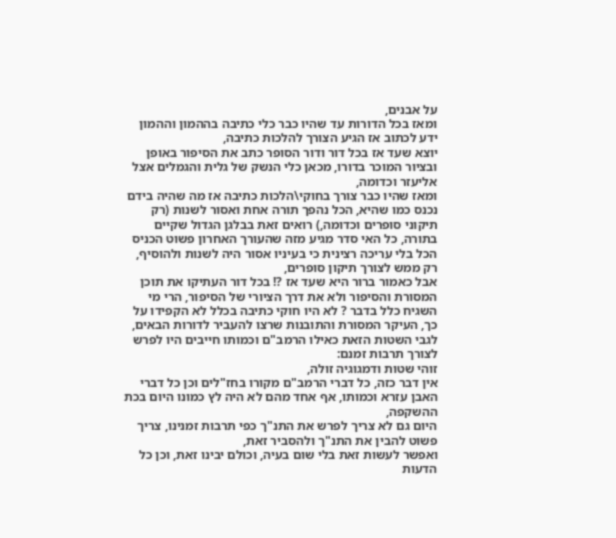על אבנים,
ומאז בכל הדורות עד שהיו כבר כלי כתיבה בההמון וההמון ידע לכתוב אז הגיע הצורך להלכות כתיבה,
יוצא שעד אז בכל דור ודור הסופר כתב את הסיפור באופן ובציור המוכר בדורו, מכאן כלי הנשק של גלית והגמלים אצל אליעזר וכדומה,
ומאז שהיו כבר צורך בחוקי\הלכות כתיבה אז מה שהיה בידם נכנס כמו שהיא, הכל נהפך תורה אחת ואסור לשנות (רק תיקוני סופרים וכדומה,) רואים זאת בבלגן הגדול שקיים בתורה, כל האי סדר מגיע מזה שהעורך האחרון פשוט הכניס הכל בלי עריכה רצינית כי בעיניו אסור היה לשנות ולהוסיף, רק ממש לצורך תיקון סופרים,
אבל כאמור ברור היא שעד אז ?! בכל דור העתיקו את תוכן המסורת והסיפור ולא את דרך הציורי של הסיפור, הרי מי השגיח כלל בדבר ? לא היו חוקי כתיבה בכלל לא הקפידו על כך, העיקר המסורת והתובנות שרצו להעביר לדורות הבאים,
לגבי השטות הזאת כאילו הרמב"ם וכמותו חייבים היו לפרש לצורך תרבות זמנם:
זוהי שטות ודמגוגיה זולה,
אין דבר כזה, כל דברי הרמב"ם מקורו בחז"לים וכן כל דברי האבן עזרא וכמותו, אף אחד מהם לא היה לץ כמונו היום בכת ההשקפה,
היום גם לא צריך לפרש את התנ"ך כפי תרבות זמנינו, צריך פשוט להבין את התנ"ך ולהסביר זאת,
ואפשר לעשות זאת בלי שום בעיה, וכולם יבינו זאת, וכן כל הדעות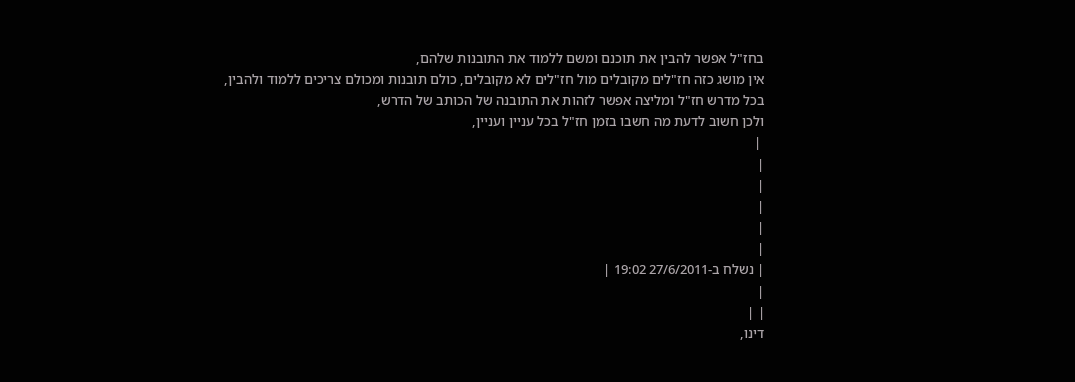בחז"ל אפשר להבין את תוכנם ומשם ללמוד את התובנות שלהם,
אין מושג כזה חז"לים מקובלים מול חז"לים לא מקובלים, כולם תובנות ומכולם צריכים ללמוד ולהבין,
בכל מדרש חז"ל ומליצה אפשר לזהות את התובנה של הכותב של הדרש,
ולכן חשוב לדעת מה חשבו בזמן חז"ל בכל עניין ועניין,
 |
|
|
|
|
|
| נשלח ב-27/6/2011 19:02 |
|
| |
דינו,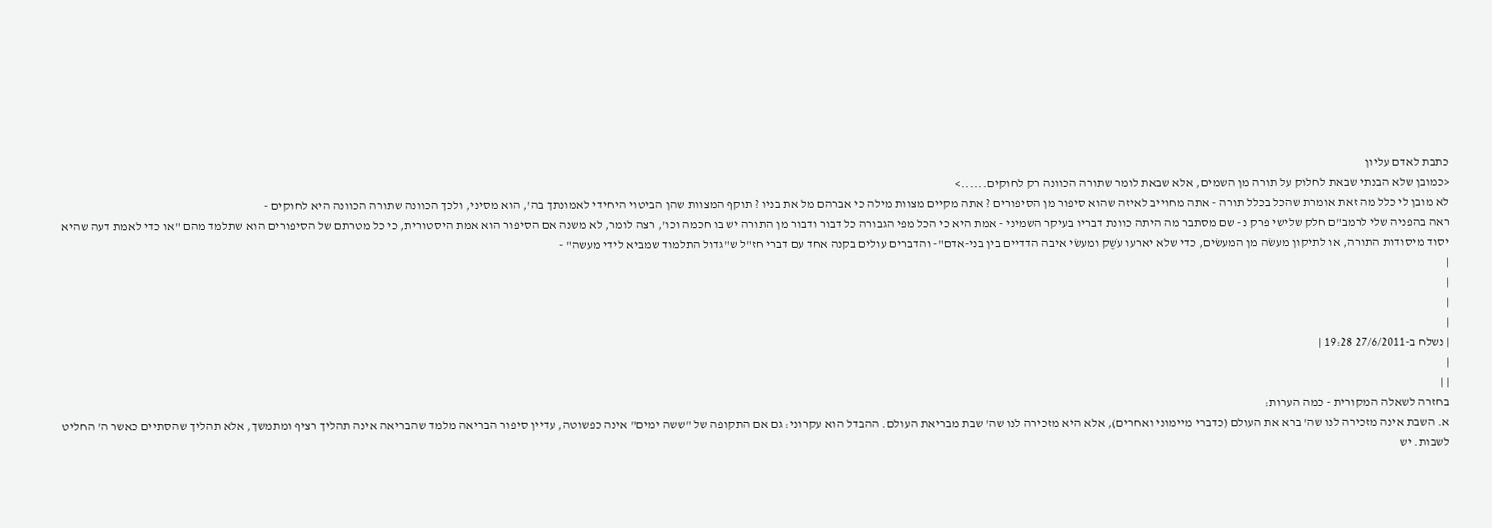כתבת לאדם עליון
<כמובן שלא הבנתי שבאת לחלוק על תורה מן השמים, אלא שבאת לומר שתורה הכוונה רק לחוקים......>
לא מובן לי כלל מה זאת אומרת שהכל בכלל תורה - אתה מחוייב לאיזה שהוא סיפור מן הסיפורים ? אתה מקיים מצוות מילה כי אברהם מל את בניו ? תוקף המצוות שהן הביטוי היחידי לאמונתך בה', הוא מסיני, ולכך הכוונה שתורה הכוונה היא לחוקים -
ראה בהפניה שלי לרמב"ם חלק שלישי פרק נ - שם מסתבר מה היתה כוונת דבריו בעיקר השמיני - אמת היא כי הכל מפי הגבורה כל דבור ודבור מן התורה יש בו חכמה וכו', רצה לומר, לא משנה אם הסיפור הוא אמת היסטורית, כי כל מטרתם של הסיפורים הוא שתלמד מהם "או כדי לאמת דעה שהיא יסוד מיסודות התורה, או לתיקון מעשׂה מן המעשׂים, כדי שלא יארעו עֹשֶק ומעשׂי איבה הדדיים בין בני-אדם"- והדברים עולים בקנה אחד עם דברי חז"ל ש"גדול התלמוד שמביא לידי מעשה" -
|
|
|
|
| נשלח ב-27/6/2011 19:28 |
|
| |
בחזרה לשאלה המקורית - כמה הערות:
א. השבת אינה מזכירה לנו שה' ברא את העולם (כדברי מיימוני ואחרים), אלא היא מזכירה לנו שה' שבת מבריאת העולם. ההבדל הוא עקרוני: גם אם התקופה של "ששה ימים" אינה כפשוטה, עדיין סיפור הבריאה מלמד שהבריאה אינה תהליך רציף ומתמשך, אלא תהליך שהסתיים כאשר ה' החליט לשבות. יש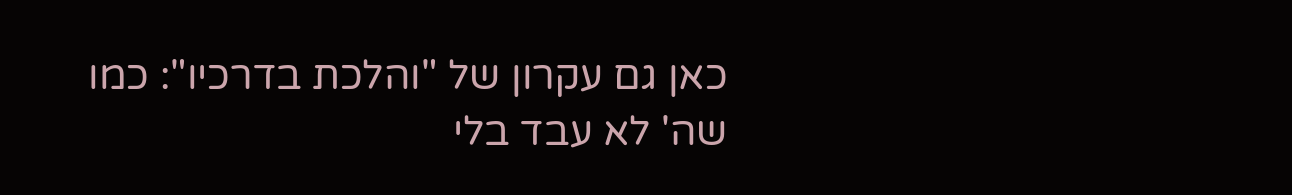כאן גם עקרון של "והלכת בדרכיו": כמו שה' לא עבד בלי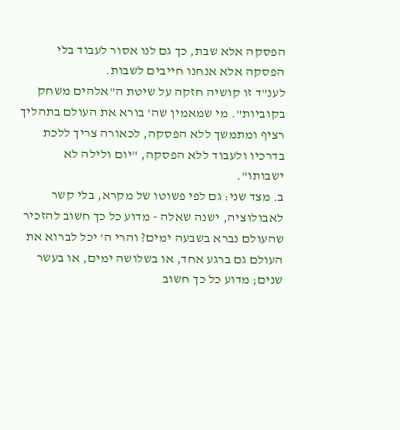הפסקה אלא שבת, כך גם לנו אסור לעבוד בלי הפסקה אלא אנחנו חייבים לשבות.
לענ"ד זו קושיה חזקה על שיטת ה"אלהים משחק בקוביות". מי שמאמין שה' בורא את העולם בתהליך רציף ומתמשך ללא הפסקה, לכאורה צריך ללכת בדרכיו ולעבוד ללא הפסקה, "יום ולילה לא ישבותו".
ב. מצד שני: גם לפי פשוטו של מקרא, בלי קשר לאבולוציה, ישנה שאלה - מדוע כל כך חשוב להזכיר שהעולם נברא בשבעה ימים? והרי ה' יכל לברוא את העולם גם ברגע אחד, או בשלושה ימים, או בעשר שנים; מדוע כל כך חשוב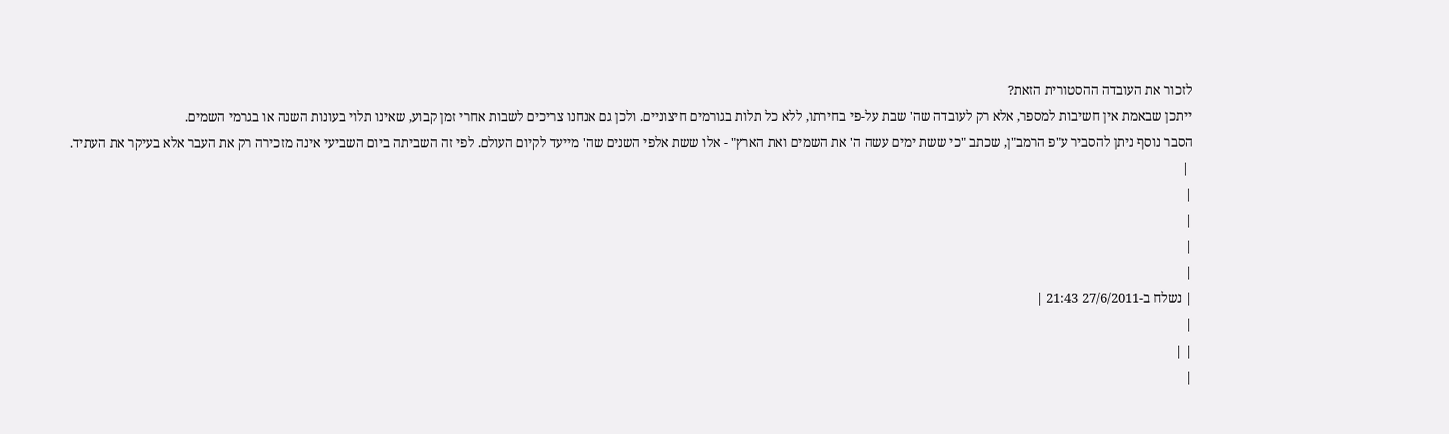לזכור את העובדה ההסטורית הזאת?
ייתכן שבאמת אין חשיבות למספר, אלא רק לעובדה שה' שבת על-פי בחירתו, ללא כל תלות בגורמים חיצוניים. ולכן גם אנחנו צריכים לשבות אחרי זמן קבוע, שאינו תלוי בעונות השנה או בגרמי השמים.
הסבר נוסף ניתן להסביר ע"פ הרמב"ן, שכתב "כי ששת ימים עשה ה' את השמים ואת הארץ" - אלו ששת אלפי השנים שה' מייעד לקיום העולם. לפי זה השביתה ביום השביעי אינה מזכירה רק את העבר אלא בעיקר את העתיד.
 |
|
|
|
|
| נשלח ב-27/6/2011 21:43 |
|
| |
|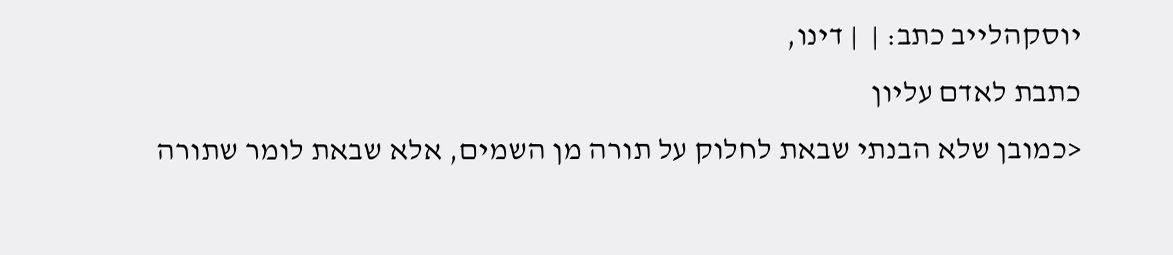יוסקהלייב כתב: |  | דינו,
כתבת לאדם עליון
<כמובן שלא הבנתי שבאת לחלוק על תורה מן השמים, אלא שבאת לומר שתורה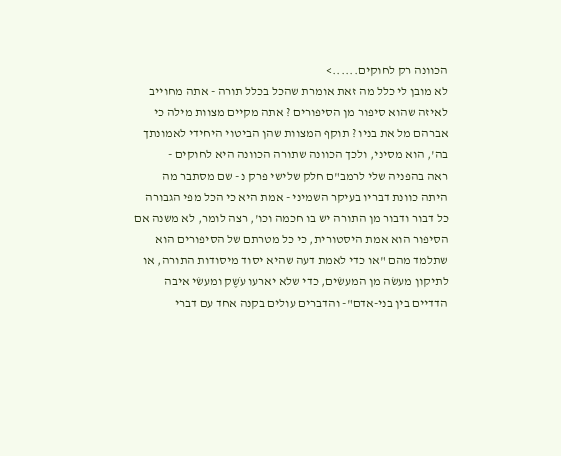הכוונה רק לחוקים......>
לא מובן לי כלל מה זאת אומרת שהכל בכלל תורה - אתה מחוייב לאיזה שהוא סיפור מן הסיפורים ? אתה מקיים מצוות מילה כי אברהם מל את בניו ? תוקף המצוות שהן הביטוי היחידי לאמונתך בה', הוא מסיני, ולכך הכוונה שתורה הכוונה היא לחוקים -
ראה בהפניה שלי לרמב"ם חלק שלישי פרק נ - שם מסתבר מה היתה כוונת דבריו בעיקר השמיני - אמת היא כי הכל מפי הגבורה כל דבור ודבור מן התורה יש בו חכמה וכו', רצה לומר, לא משנה אם הסיפור הוא אמת היסטורית, כי כל מטרתם של הסיפורים הוא שתלמד מהם "או כדי לאמת דעה שהיא יסוד מיסודות התורה, או לתיקון מעשׂה מן המעשׂים, כדי שלא יארעו עֹשֶק ומעשׂי איבה הדדיים בין בני-אדם"- והדברים עולים בקנה אחד עם דברי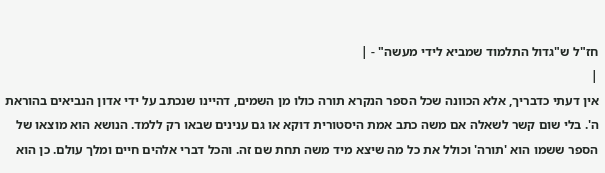חז"ל ש"גדול התלמוד שמביא לידי מעשה" - |
|
אין דעתי כדבריך, אלא הכוונה שכל הספר הנקרא תורה כולו מן השמים, דהיינו שנכתב על ידי אדון הנביאים בהוראת ה'. בלי שום קשר לשאלה אם משה כתב אמת היסטורית דוקא או גם ענינים שבאו רק ללמד. הנושא הוא מוצאו של הספר ששמו הוא 'תורה' וכולל את כל מה שיצא מיד משה תחת שם זה. והכל דברי אלהים חיים ומלך עולם. כן הוא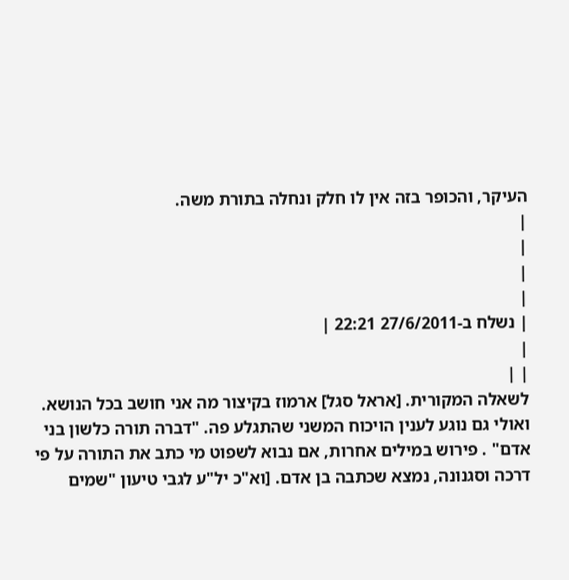העיקר, והכופר בזה אין לו חלק ונחלה בתורת משה.
|
|
|
|
| נשלח ב-27/6/2011 22:21 |
|
| |
לשאלה המקורית. [אראל סגל] ארמוז בקיצור מה אני חושב בכל הנושא. ואולי גם נוגע לענין הויכוח המשני שהתגלע פה. "דברה תורה כלשון בני אדם" . פירוש במילים אחרות, אם נבוא לשפוט מי כתב את התורה על פי דרכה וסגנונה, נמצא שכתבה בן אדם. [וא"כ יל"ע לגבי טיעון "שמים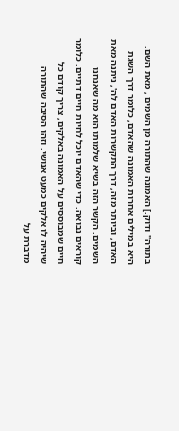בתורה" ודוק.] האמונה שהתורה מן השמים , מאת השם. היא במילים אחרות האמונה שהאדם, כלומר דרך השגת האדם, וביותר מזה, דרך התקשרות האדם לה', ניתנה מאת השמים. הקשר הזה בשיא שלמותו הוא מה שאנחנו קוראים נבואה. כדי שהאדם יוכל לחיות חיים דתיים. כלומר חיים שמבוססים על האמונה באלקים, צריך קודם כל שיהיה לו אלקים כמעט אנושי. וזהו הסיבה שהתורה מדברת על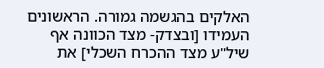האלקים בהגשמה גמורה. הראשונים העמידו [ובצדק- מצד הכוונה אף שיל"ע מצד ההכרח השכלי] את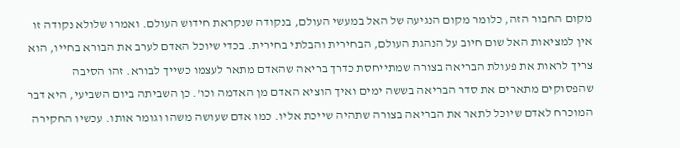מקום החבור הזה, כלומר מקום הנגיעה של האל במעשי העולם, בנקודה שנקראת חידוש העולם. ואמרו שלולא נקודה זו אין למציאות האל שום חיוב על הנהגת העולם, הבחירית והבלתי בחירית. בכדי שיוכל האדם לערב את הבורא בחייו, הוא צריך לראות את פעולת הבריאה בצורה שמתייחסת כדרך בריאה שהאדם מתאר לעצמו כשייך לבורא. זהו הסיבה שהפסוקים מתארים את סדר הבריאה בששה ימים ואיך הוציא האדם מן האדמה וכו'. כן השביתה ביום השביעי, היא דבר המוכרח לאדם שיוכל לתאר את הבריאה בצורה שתהיה שייכת אליו. כמו אדם שעושה משהו וגומר אותו. עכשיו החקירה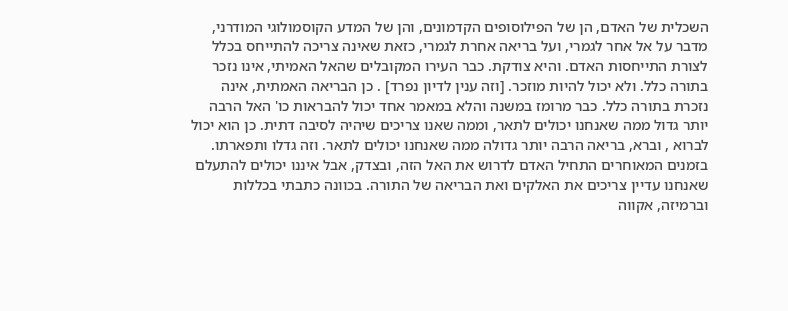השכלית של האדם, הן של הפילוסופים הקדמונים, והן של המדע הקוסמולוגי המודרני, מדבר על אל אחר לגמרי, ועל בריאה אחרת לגמרי, כזאת שאינה צריכה להתייחס בכלל לצורת התייחסות האדם. והיא צודקת. כבר העירו המקובלים שהאל האמיתי, אינו נזכר בתורה כלל. ולא יכול להיות מוזכר. [וזה ענין לדיון נפרד] . כן הבריאה האמתית, אינה נזכרת בתורה כלל. כבר מרומז במשנה והלא במאמר אחד יכול להבראות כו' האל הרבה יותר גדול ממה שאנחנו יכולים לתאר, וממה שאנו צריכים שיהיה לסיבה דתית. כן הוא יכול לברוא , וברא, בריאה הרבה יותר גדולה ממה שאנחנו יכולים לתאר. וזה גדלו ותפארתו. בזמנים המאוחרים התחיל האדם לדרוש את האל הזה, ובצדק, אבל איננו יכולים להתעלם שאנחנו עדיין צריכים את האלקים ואת הבריאה של התורה. בכוונה כתבתי בכללות וברמיזה, אקווה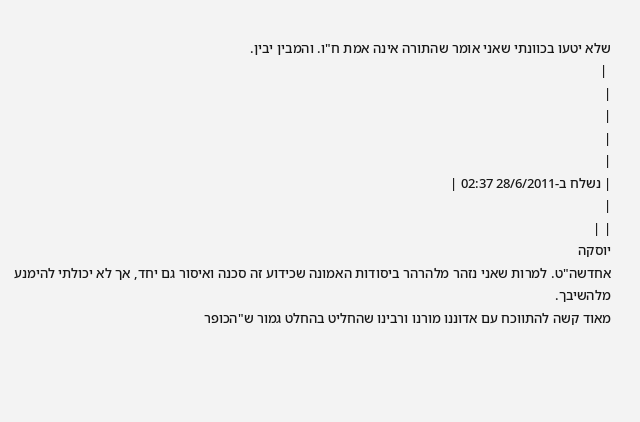שלא יטעו בכוונתי שאני אומר שהתורה אינה אמת ח"ו. והמבין יבין.
 |
|
|
|
|
| נשלח ב-28/6/2011 02:37 |
|
| |
יוסקה
אחדשה"ט. למרות שאני נזהר מלהרהר ביסודות האמונה שכידוע זה סכנה ואיסור גם יחד, אך לא יכולתי להימנע מלהשיבך.
מאוד קשה להתווכח עם אדוננו מורנו ורבינו שהחליט בהחלט גמור ש"הכופר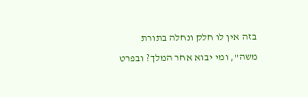בזה אין לו חלק ונחלה בתורת משה", ומי יבוא אחר המלך? ובפרט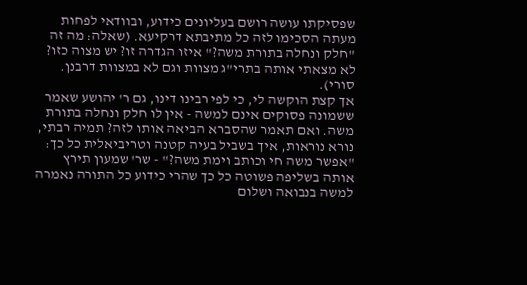שפסיקתו עושה רושם בעליונים כידוע, ובוודאי לפחות מעתה הסכימו לזה כל מתיבתא דרקיעא. (שאלה: מה זה "חלק ונחלה בתורת משה?" איזו הגדרה זו? יש מצוה כזו? לא מצאתי אותה בתרי"ג מצוות וגם לא במצוות דרבנן. סורי).
אך קצת הוקשה לי, כי לפי רבינו דינו, גם ר' יהושע שאמר ששמונה פסוקים אינם למשה - אין לו חלק ונחלה בתורת משה. ואם תאמר שהסברא הביאה אותו לזה? תמיה רבתי, נורא נוראות, איך בשביל בעיה קטנה וטריביאלית כל כך: "אפשר משה חי וכותב וימת משה?" - שר' שמעון תירץ אותה בשליפה פשוטה כל כך שהרי כידוע כל התורה נאמרה למשה בנבואה ושלום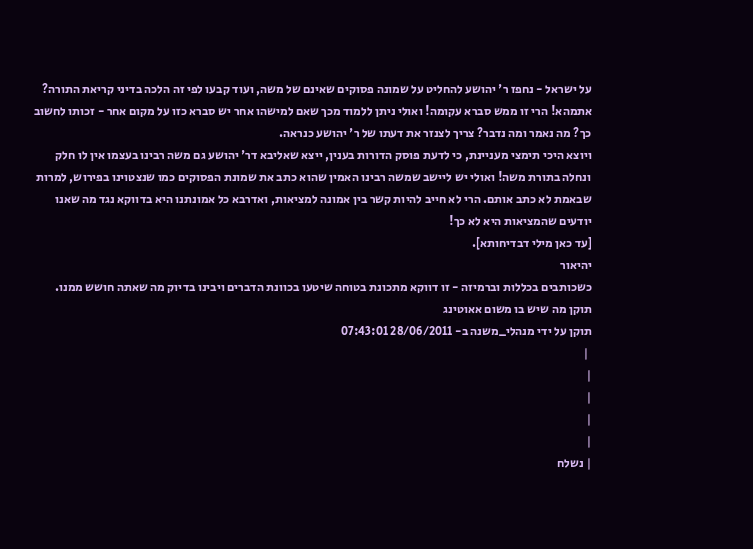על ישראל - נחפז ר' יהושע להחליט על שמונה פסוקים שאינם של משה, ועוד קבעו לפי זה הלכה בדיני קריאת התורה? אתמהא! הרי זו ממש סברא עקומה! ואולי ניתן ללמוד מכך שאם למישהו אחר יש סברא כזו על מקום אחר - זכותו לחשוב כך? מה נאמר ומה נדבר? צריך לצנזר את דעתו של ר' יהושע כנראה.
ויוצא היכי תימצי מעניינת, כי לדעת פוסק הדורות בענין, ייצא שאליבא דר' יהושע גם משה רבינו בעצמו אין לו חלק ונחלה בתורת משה! ואולי יש ליישב שמשה רבינו האמין שהוא כתב את שמונת הפסוקים כמו שנצטוינו בפירוש, למרות שבאמת לא כתב אותם. הרי לא חייב להיות קשר בין אמונה למציאות, ואדרבא כל אמונתנו היא בדווקא נגד מה שאנו יודעים שהמציאות היא לא כך!
[עד כאן מילי דבדיחותא].
יהיאור
כשכותבים בכללות וברמיזה - זו דווקא מתכונת בטוחה שיטעו בכוונת הדברים ויבינו בדיוק מה שאתה חושש ממנו.
תוקן מה שיש בו משום אאוטינג
תוקן על ידי מנהלי_משנה ב- 28/06/2011 07:43:01
 |
|
|
|
|
| נשלח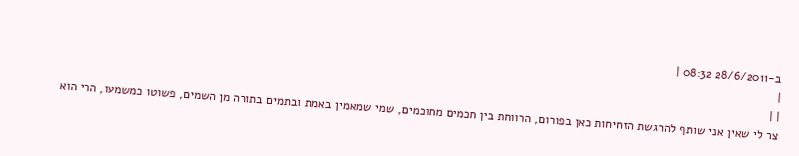ב-28/6/2011 08:32 |
|
| |
צר לי שאין אני שותף להרגשת הזחיחות כאן בפורום, הרווחת בין חכמים מחוכמים, שמי שמאמין באמת ובתמים בתורה מן השמים, פשוטו כמשמעו, הרי הוא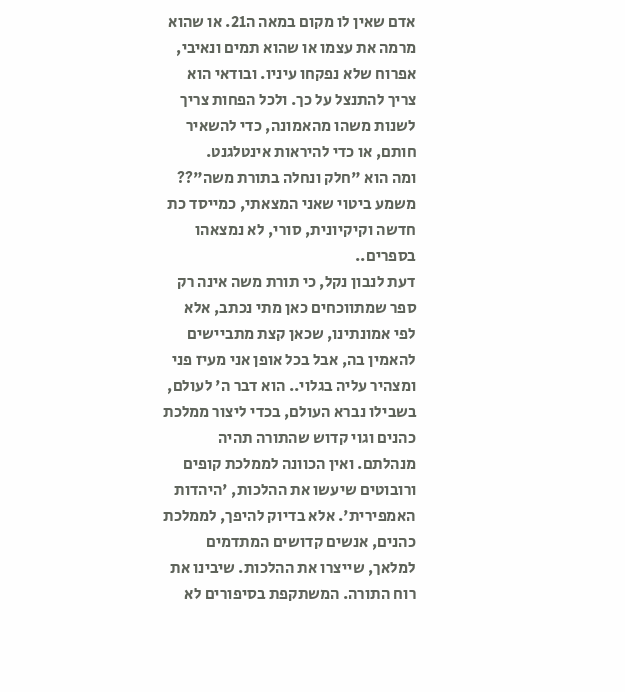אדם שאין לו מקום במאה ה21. או שהוא מרמה את עצמו או שהוא תמים ונאיבי, אפרוח שלא נפקחו עיניו. ובודאי הוא צריך להתנצל על כך. ולכל הפחות צריך לשנות משהו מהאמונה, כדי להשאיר חותם, או כדי להיראות אינטלגנט.
ומה הוא "חלק ונחלה בתורת משה"?? משמע ביטוי שאני המצאתי, כמייסד כת חדשה וקיקיונית, סורי, לא נמצאהו בספרים..
דעת לנבון נקל, כי תורת משה אינה רק ספר שמתווכחים כאן מתי נכתב, אלא לפי אמונתינו, שכאן קצת מתביישים להאמין בה, אבל בכל אופן אני מעיז פני ומצהיר עליה בגלוי.. הוא דבר ה' לעולם, בשבילו נברא העולם, בכדי ליצור ממלכת כהנים וגוי קדוש שהתורה תהיה מנהלתם. ואין הכוונה לממלכת קופים ורובוטים שיעשו את ההלכות, 'היהדות האמפירית'. אלא בדיוק להיפך, לממלכת כהנים, אנשים קדושים המתדמים למלאך, שייצרו את ההלכות. שיבינו את רוח התורה. המשתקפת בסיפורים לא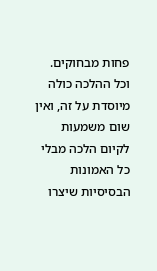פחות מבחוקים. וכל ההלכה כולה מיוסדת על זה, ואין שום משמעות לקיום הלכה מבלי כל האמונות הבסיסיות שיצרו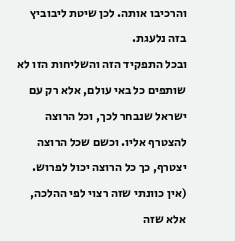והרכיבו אותה. לכן שיטת ליבוביץ בזה נלעגת.
ובכל התפקיד הזה והשליחות הזו לא שותפים כל באי עולם, אלא רק עם ישראל שנבחר לכך, וכל הרוצה להצטרף אליו. וכשם שכל הרוצה יצטרף, כך כל הרוצה יכול לפרוש. (אין כוונתי שזה רצוי לפי ההלכה, אלא שזה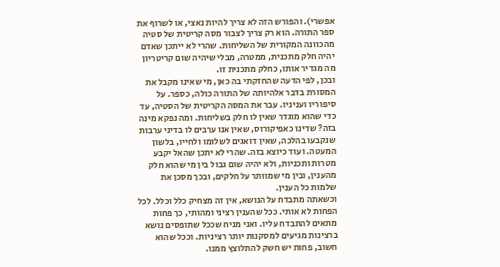אפשרי). והפורש הזה לא צריך להיות נאצי, או לשרוף את ספר התורה. הוא רק צריך לצבור מסה קריטית של סטיה מהכוונה המקורית של השליחות. שהרי לא ייתכן שאדם יהיה חלק מתכנית, ממטרה, מבלי שיהיה שום קריטריון מה מגדיר אותו, כחלק מתכנית זו.
ובכן, לפי הדעה שהחזקתי בה כאן, מי שאינו מקבל את המסורת בדבר אלהיותה של התורה כולה, כספר. על סיפוריו ועניניו. עבר את המסה הקריטית של הסטיה, עד כדי שהוא מוגדר שאין לו חלק בשליחות. ומה נפקא מינה בזה? שדינו כאפיקורוס, שאין אנו ערבים לו בדיני ערבות שנקבעו בהלכה, שאין דואגים לשלומו ולחייו, בלשון המעטה. ועוד כיוצא בזה. שהרי לא יתכן שהאל יקבע מטרות ותכניות, ולא יהיה שום גבול בין מי שהוא חלק מהענין, ובין מי שמוותר על חלקים, ובכך מסכן את שלמות כל הענין.
וכשאתה מתבדח על הנושא, אין זה מצחיק כלל וכלל. לכל הפחות לא אותי. ככל שהענין רציני ומהותי, כך פחות מתאים להתבדח עליו. ואני מניח שככל שתופסים נושא ברצינות מגיעים למסקנות יותר רציניות. וככל שהוא חשוב, פחות יש חשק להתלוצץ ממנו.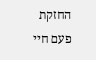החזקת פעם חיי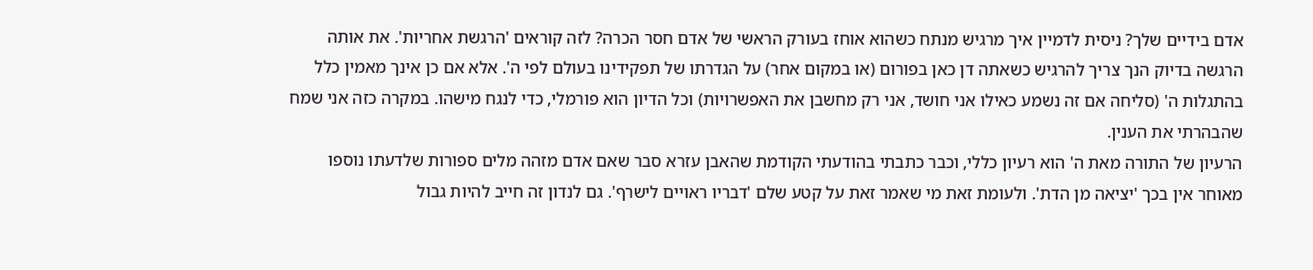אדם בידיים שלך? ניסית לדמיין איך מרגיש מנתח כשהוא אוחז בעורק הראשי של אדם חסר הכרה? לזה קוראים 'הרגשת אחריות'. את אותה הרגשה בדיוק הנך צריך להרגיש כשאתה דן כאן בפורום (או במקום אחר) על הגדרתו של תפקידינו בעולם לפי ה'. אלא אם כן אינך מאמין כלל בהתגלות ה' (סליחה אם זה נשמע כאילו אני חושד, אני רק מחשבן את האפשרויות) וכל הדיון הוא פורמלי, כדי לנגח מישהו. במקרה כזה אני שמח שהבהרתי את הענין.
הרעיון של התורה מאת ה' הוא רעיון כללי, וכבר כתבתי בהודעתי הקודמת שהאבן עזרא סבר שאם אדם מזהה מלים ספורות שלדעתו נוספו מאוחר אין בכך 'יציאה מן הדת'. ולעומת זאת מי שאמר זאת על קטע שלם 'דבריו ראויים לישרף'. גם לנדון זה חייב להיות גבול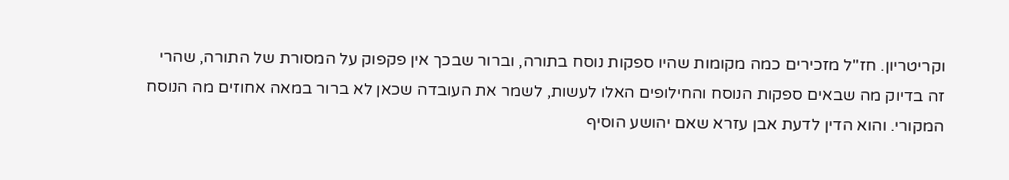וקריטריון. חז"ל מזכירים כמה מקומות שהיו ספקות נוסח בתורה, וברור שבכך אין פקפוק על המסורת של התורה, שהרי זה בדיוק מה שבאים ספקות הנוסח והחילופים האלו לעשות, לשמר את העובדה שכאן לא ברור במאה אחוזים מה הנוסח המקורי. והוא הדין לדעת אבן עזרא שאם יהושע הוסיף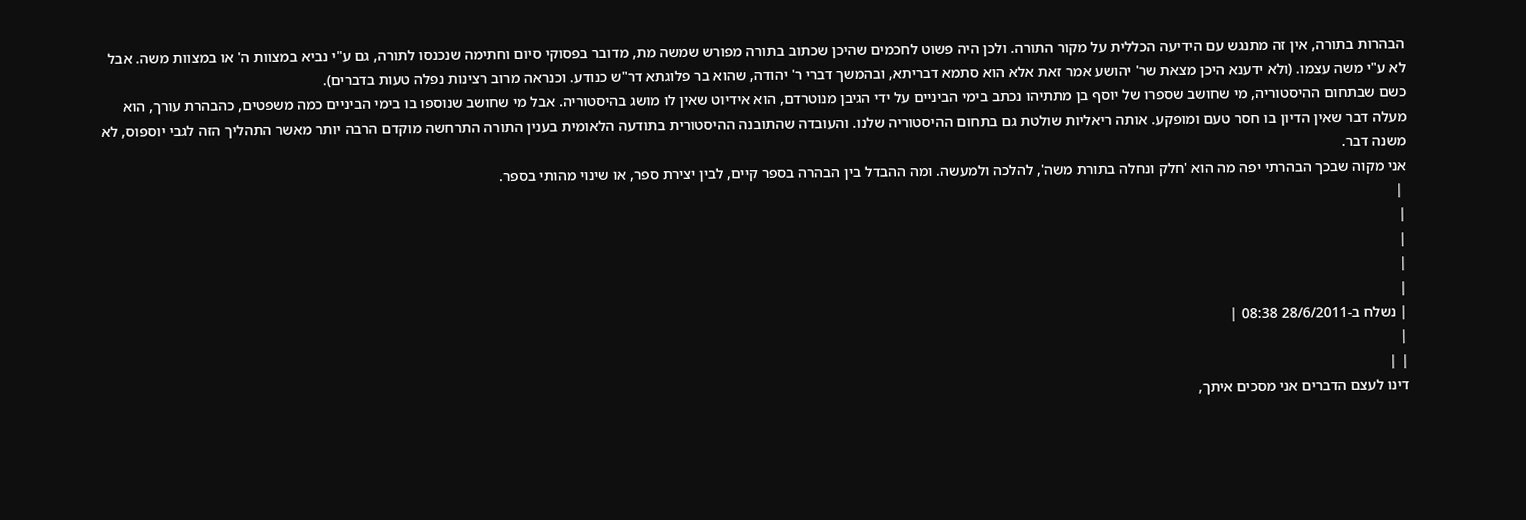הבהרות בתורה, אין זה מתנגש עם הידיעה הכללית על מקור התורה. ולכן היה פשוט לחכמים שהיכן שכתוב בתורה מפורש שמשה מת, מדובר בפסוקי סיום וחתימה שנכנסו לתורה, גם ע"י נביא במצוות ה' או במצוות משה. אבל לא ע"י משה עצמו. (ולא ידענא היכן מצאת שר' יהושע אמר זאת אלא הוא סתמא דבריתא, ובהמשך דברי ר' יהודה, שהוא בר פלוגתא דר"ש כנודע. וכנראה מרוב רצינות נפלה טעות בדברים).
כשם שבתחום ההיסטוריה, מי שחושב שספרו של יוסף בן מתתיהו נכתב בימי הביניים על ידי הגיבן מנוטרדם, הוא אידיוט שאין לו מושג בהיסטוריה. אבל מי שחושב שנוספו בו בימי הביניים כמה משפטים, כהבהרת עורך, הוא מעלה דבר שאין הדיון בו חסר טעם ומופקע. אותה ריאליות שולטת גם בתחום ההיסטוריה שלנו. והעובדה שהתובנה ההיסטורית בתודעה הלאומית בענין התורה התרחשה מוקדם הרבה יותר מאשר התהליך הזה לגבי יוספוס, לא משנה דבר.
אני מקוה שבכך הבהרתי יפה מה הוא 'חלק ונחלה בתורת משה', להלכה ולמעשה. ומה ההבדל בין הבהרה בספר קיים, לבין יצירת ספר, או שינוי מהותי בספר.
 |
|
|
|
|
| נשלח ב-28/6/2011 08:38 |
|
| |
דינו לעצם הדברים אני מסכים איתך,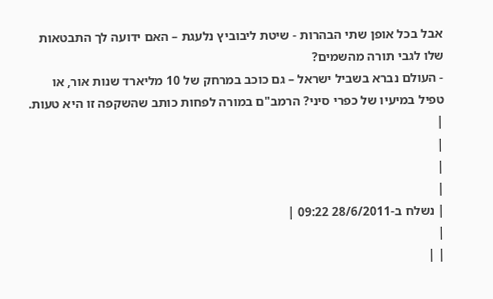אבל בכל אופן שתי הבהרות - שיטת ליבוביץ נלעגת – האם ידועה לך התבטאות שלו לגבי תורה מהשמים?
- העולם נברא בשביל ישראל – גם כוכב במרחק של 10 מליארד שנות אור, או טפיל במיעיו של כפרי סיני? הרמב"ם במורה לפחות כותב שהשקפה זו היא טעות.
|
|
|
|
| נשלח ב-28/6/2011 09:22 |
|
| |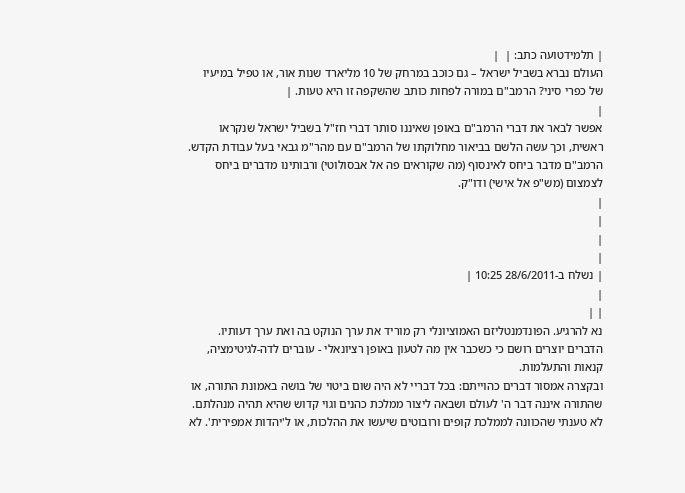| תלמידטועה כתב: |  |
העולם נברא בשביל ישראל – גם כוכב במרחק של 10 מליארד שנות אור, או טפיל במיעיו של כפרי סיני? הרמב"ם במורה לפחות כותב שהשקפה זו היא טעות. |
|
אפשר לבאר את דברי הרמב"ם באופן שאיננו סותר דברי חז"ל בשביל ישראל שנקראו ראשית, וכך עשה הלשם בביאור מחלוקתו של הרמב"ם עם מהר"מ גבאי בעל עבודת הקדש.
הרמב"ם מדבר ביחס לאינסוף (מה שקוראים פה אל אבסולוטי) ורבותינו מדברים ביחס לצמצום (מש"פ אל אישי) ודו"ק.
|
|
|
|
| נשלח ב-28/6/2011 10:25 |
|
| |
נא להרגיע. הפונדמנטליזם האמוציונלי רק מוריד את ערך הנוקט בה ואת ערך דעותיו.
הדברים יוצרים רושם כי כשכבר אין מה לטעון באופן רציונאלי - עוברים לדה-לגיטימציה, קנאות והתעלמות.
ובקצרה אמסור דברים כהוייתם: בכל דבריי לא היה שום ביטוי של בושה באמונת התורה, או שהתורה איננה דבר ה' לעולם ושבאה ליצור ממלכת כהנים וגוי קדוש שהיא תהיה מנהלתם. לא טענתי שהכוונה לממלכת קופים ורובוטים שיעשו את ההלכות, או ל'יהדות אמפירית'. לא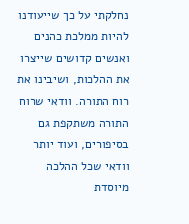נחלקתי על כך שייעודנו להיות ממלכת כהנים ואנשים קדושים שייצרו את ההלכות, ושיבינו את רוח התורה. וודאי שרוח התורה משתקפת גם בסיפורים, ועוד יותר וודאי שכל ההלכה מיוסדת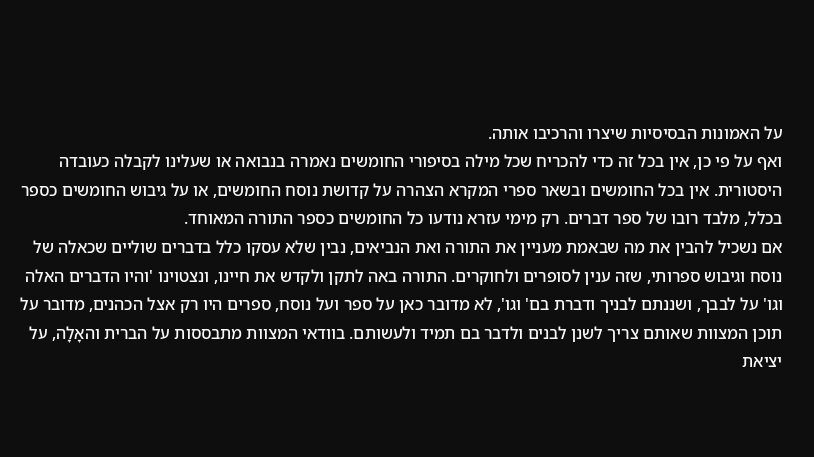על האמונות הבסיסיות שיצרו והרכיבו אותה.
ואף על פי כן, אין בכל זה כדי להכריח שכל מילה בסיפורי החומשים נאמרה בנבואה או שעלינו לקבלה כעובדה היסטורית. אין בכל החומשים ובשאר ספרי המקרא הצהרה על קדושת נוסח החומשים, או על גיבוש החומשים כספר בכלל, מלבד רובו של ספר דברים. רק מימי עזרא נודעו כל החומשים כספר התורה המאוחד.
אם נשכיל להבין את מה שבאמת מעניין את התורה ואת הנביאים, נבין שלא עסקו כלל בדברים שוליים שכאלה של נוסח וגיבוש ספרותי, שזה ענין לסופרים ולחוקרים. התורה באה לתקן ולקדש את חיינו, ונצטוינו 'והיו הדברים האלה וגו' על לבבך, ושננתם לבניך ודברת בם' וגו', לא מדובר כאן על ספר ועל נוסח, ספרים היו רק אצל הכהנים, מדובר על תוכן המצוות שאותם צריך לשנן לבנים ולדבר בם תמיד ולעשותם. בוודאי המצוות מתבססות על הברית והאָלָה, על יציאת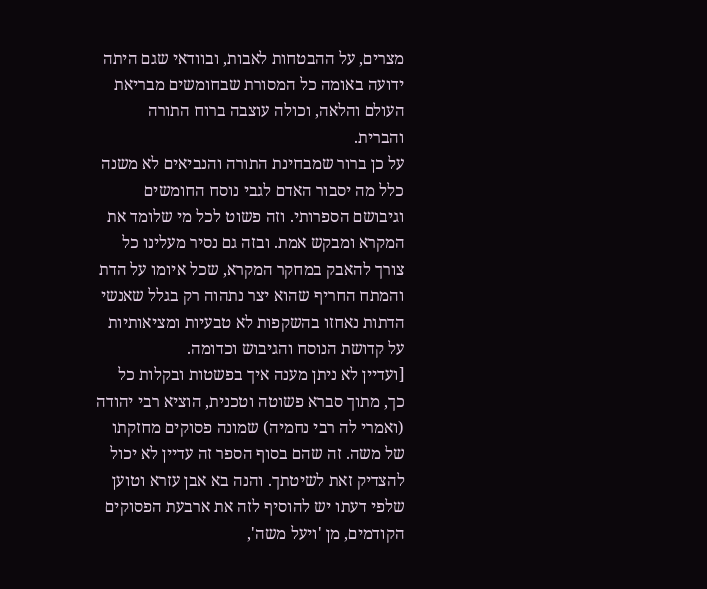מצרים, על ההבטחות לאבות, ובוודאי שגם היתה ידועה באומה כל המסורת שבחומשים מבריאת העולם והלאה, וכולה עוצבה ברוח התורה והברית.
על כן ברור שמבחינת התורה והנביאים לא משנה כלל מה יסבור האדם לגבי נוסח החומשים וגיבושם הספרותי. וזה פשוט לכל מי שלומד את המקרא ומבקש אמת. ובזה גם נסיר מעלינו כל צורך להאבק במחקר המקרא, שכל איומו על הדת והמתח החריף שהוא יצר נתהוה רק בגלל שאנשי הדתות נאחזו בהשקפות לא טבעיות ומציאותיות על קדושת הנוסח והגיבוש וכדומה.
[ועדיין לא ניתן מענה איך בפשטות ובקלות כל כך, מתוך סברא פשוטה וטכנית, הוציא רבי יהודה (ואמרי לה רבי נחמיה) שמונה פסוקים מחזקתו של משה. זה שהם בסוף הספר זה עדיין לא יכול להצדיק זאת לשיטתך. והנה בא אבן עזרא וטוען שלפי דעתו יש להוסיף לזה את ארבעת הפסוקים הקודמים, מן 'ויעל משה',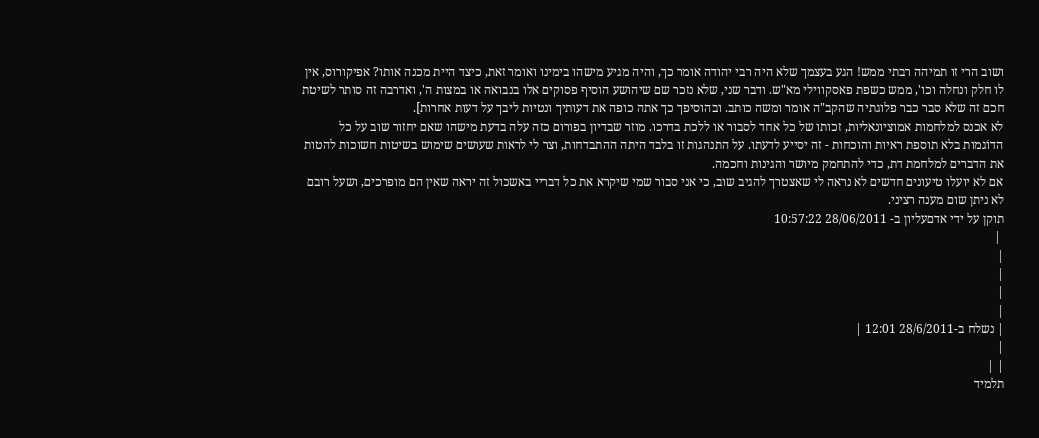ושוב הרי זו תמיהה רבתי ממש! הגע בעצמך שלא היה רבי יהודה אומר כך, והיה מגיע מישהו בימינו ואומר זאת, כיצד היית מכנה אותו? אפיקורוס, אין לו חלק ונחלה וכו', ממש כשפת פאסקווילי מא"ש. ודבר שני, שלא נזכר שם שיהושע הוסיף פסוקים אלו בנבואה או במצות ה', ואדרבה זה סותר לשיטת חכם זה שלא סבר כבר פלוגתיה שהקב"ה אומר ומשה כותב. ובהוסיפך כך אתה כופה את דעותיך ונטיות ליבך על דעות אחרות].
לא אכנס למלחמות אמוציונאליות, זכותו של כל אחד לסבור או ללכת בדרכו. מוזר שבדיון בפורום כזה עלה בדעת מישהו שאם יחזור שוב על כל הדוֹגמות בלא תוספת ראיות והוכחות - זה יסייע לדעתו. על התנהגות זו בלבד היתה ההתבדחות, וצר לי לראות שעושים שימוש בשיטות חשוכות להטות את הדברים למלחמת דת, כדי להתחמק מיושר והגינות וחכמה.
אם לא יועלו טיעונים חדשים לא נראה לי שאצטרך להגיב שוב, כי אני סבור שמי שיקרא את כל דבריי באשכול זה יראה שאין הם מופרכים, ושעל רובם לא ניתן שום מענה רציני.
תוקן על ידי אדםעליון ב- 28/06/2011 10:57:22
 |
|
|
|
|
| נשלח ב-28/6/2011 12:01 |
|
| |
תלמיד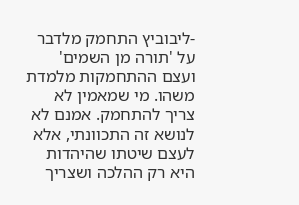-ליבוביץ התחמק מלדבר על 'תורה מן השמים' ועצם ההתחמקות מלמדת משהו. מי שמאמין לא צריך להתחמק. אמנם לא לנושא זה התכוונתי, אלא לעצם שיטתו שהיהדות היא רק ההלכה ושצריך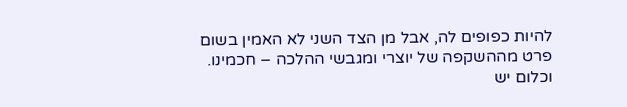להיות כפופים לה, אבל מן הצד השני לא האמין בשום פרט מההשקפה של יוצרי ומגבשי ההלכה – חכמינו. וכלום יש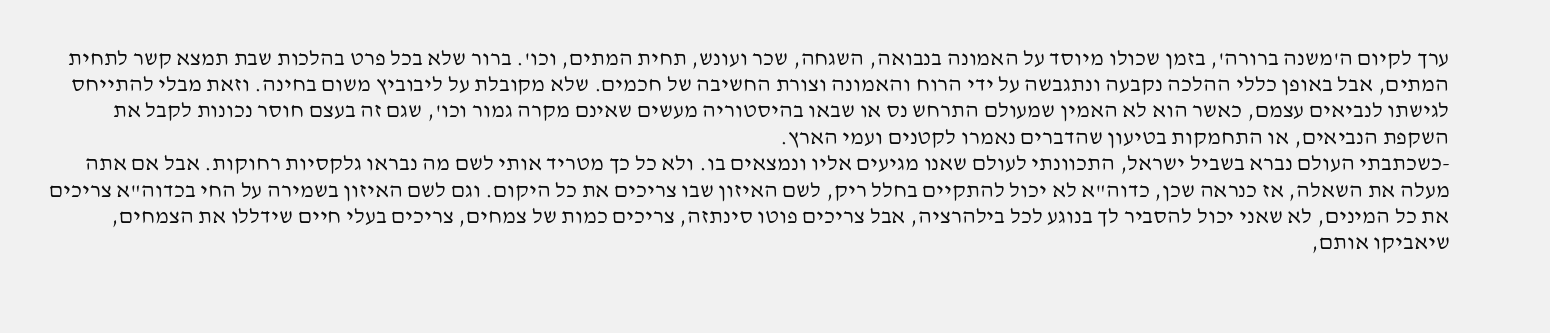ערך לקיום ה'משנה ברורה', בזמן שכולו מיוסד על האמונה בנבואה, השגחה, שכר ועונש, תחית המתים, וכו'. ברור שלא בכל פרט בהלכות שבת תמצא קשר לתחית המתים, אבל באופן כללי ההלכה נקבעה ונתגבשה על ידי הרוח והאמונה וצורת החשיבה של חכמים. שלא מקובלת על ליבוביץ משום בחינה. וזאת מבלי להתייחס לגישתו לנביאים עצמם, כאשר הוא לא האמין שמעולם התרחש נס או שבאו בהיסטוריה מעשים שאינם מקרה גמור וכו', שגם זה בעצם חוסר נכונות לקבל את השקפת הנביאים, או התחמקות בטיעון שהדברים נאמרו לקטנים ועמי הארץ.
-כשכתבתי העולם נברא בשביל ישראל, התכוונתי לעולם שאנו מגיעים אליו ונמצאים בו. ולא כל כך מטריד אותי לשם מה נבראו גלקסיות רחוקות. אבל אם אתה מעלה את השאלה, אז כנראה שכן, כדוה"א לא יכול להתקיים בחלל ריק, לשם האיזון שבו צריכים את כל היקום. וגם לשם האיזון בשמירה על החי בכדוה"א צריכים את כל המינים, לא שאני יכול להסביר לך בנוגע לכל בילהרציה, אבל צריכים פוטו סינתזה, צריכים כמות של צמחים, צריכים בעלי חיים שידללו את הצמחים, שיאביקו אותם,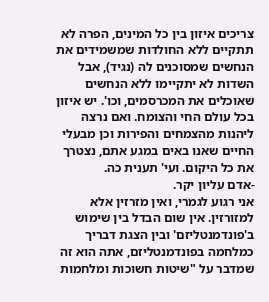צריכים איזון בין כל המינים, הפרה לא תתקיים ללא החולדות שמשמידים את הנחשים שמסוכנים לה (נגיד), אבל השדות לא יתקיימו ללא הנחשים שאוכלים את המכרסמים, וכו'. יש איזון בכל עולם החי והצומח. ואם נרצה ליהנות מהצמחים והפירות וכן מבעלי החיים שאנו באים במגע אתם, נצטרך את כל היקום. ועי' תענית כה.
-אדם עליון יקר.
אני רגוע לגמרי, ואין מזרזין אלא למזורזין. אין שום הבדל בין שימוש ב'פונדמנטליזם' ובין הצגת דבריך כמלחמה בפונדמנטליזם, אתה הוא זה שמדבר על "שיטות חשוכות ומלחמות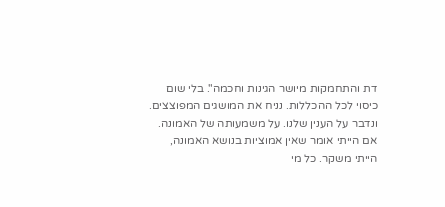דת והתחמקות מיושר הגינות וחכמה". בלי שום כיסוי לכל ההכללות. נניח את המושגים המפוצצים. ונדבר על הענין שלנו. על משמעותה של האמונה. אם הייתי אומר שאין אמוציות בנושא האמונה, הייתי משקר. כל מי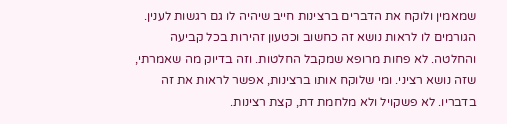שמאמין ולוקח את הדברים ברצינות חייב שיהיה לו גם רגשות לענין. הגורמים לו לראות נושא זה כחשוב וכטעון זהירות בכל קביעה והחלטה. לא פחות מרופא שמקבל החלטות. וזה בדיוק מה שאמרתי, שזה נושא רציני. ומי שלוקח אותו ברצינות, אפשר לראות את זה בדבריו. לא פשקויל ולא מלחמת דת, קצת רצינות.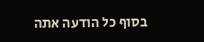בסוף כל הודעה אתה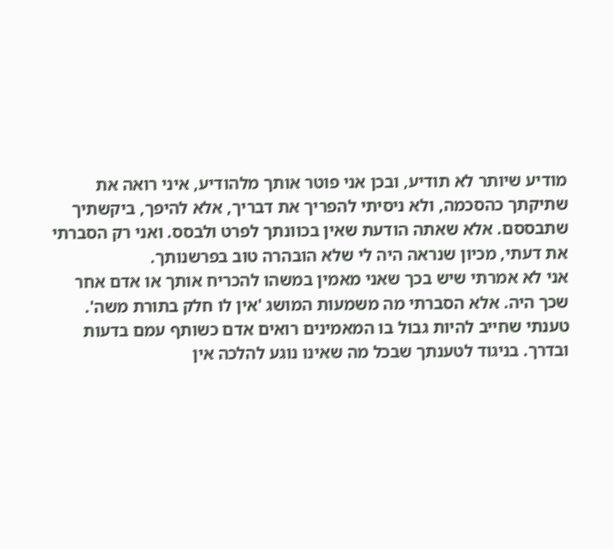מודיע שיותר לא תודיע, ובכן אני פוטר אותך מלהודיע, איני רואה את שתיקתך כהסכמה, ולא ניסיתי להפריך את דבריך, אלא להיפך, ביקשתיך שתבססם. אלא שאתה הודעת שאין בכוונתך לפרט ולבסס. ואני רק הסברתי את דעתי, מכיון שנראה היה לי שלא הובהרה טוב בפרשנותך.
אני לא אמרתי שיש בכך שאני מאמין במשהו להכריח אותך או אדם אחר שכך היה. אלא הסברתי מה משמעות המושג 'אין לו חלק בתורת משה'. טענתי שחייב להיות גבול בו המאמינים רואים אדם כשותף עמם בדעות ובדרך. בניגוד לטענתך שבכל מה שאינו נוגע להלכה אין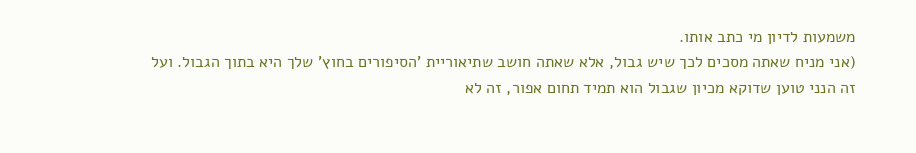משמעות לדיון מי כתב אותו.
(אני מניח שאתה מסכים לכך שיש גבול, אלא שאתה חושב שתיאוריית 'הסיפורים בחוץ' שלך היא בתוך הגבול. ועל זה הנני טוען שדוקא מכיון שגבול הוא תמיד תחום אפור, זה לא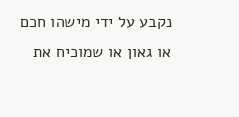נקבע על ידי מישהו חכם או גאון או שמוכיח את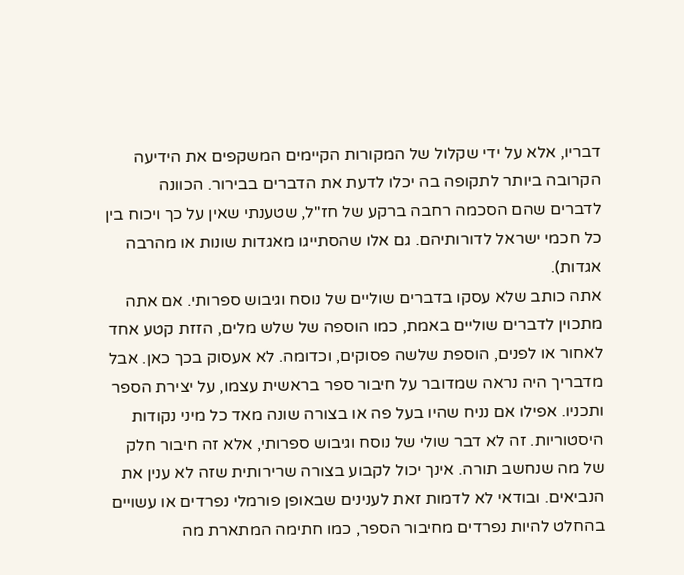דבריו, אלא על ידי שקלול של המקורות הקיימים המשקפים את הידיעה הקרובה ביותר לתקופה בה יכלו לדעת את הדברים בבירור. הכוונה לדברים שהם הסכמה רחבה ברקע של חז"ל, שטענתי שאין על כך ויכוח בין כל חכמי ישראל לדורותיהם. גם אלו שהסתייגו מאגדות שונות או מהרבה אגדות).
אתה כותב שלא עסקו בדברים שוליים של נוסח וגיבוש ספרותי. אם אתה מתכוין לדברים שוליים באמת, כמו הוספה של שלש מלים, הזזת קטע אחד לאחור או לפנים, הוספת שלשה פסוקים, וכדומה. לא אעסוק בכך כאן. אבל מדבריך היה נראה שמדובר על חיבור ספר בראשית עצמו, על יצירת הספר ותכניו. אפילו אם נניח שהיו בעל פה או בצורה שונה מאד כל מיני נקודות היסטוריות. זה לא דבר שולי של נוסח וגיבוש ספרותי, אלא זה חיבור חלק של מה שנחשב תורה. אינך יכול לקבוע בצורה שרירותית שזה לא ענין את הנביאים. ובודאי לא לדמות זאת לענינים שבאופן פורמלי נפרדים או עשויים בהחלט להיות נפרדים מחיבור הספר, כמו חתימה המתארת מה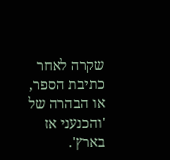שקרה לאחר כתיבת הספר, או הבהרה של 'והכנעני אז בארץ'.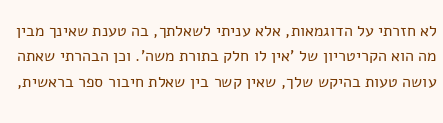לא חזרתי על הדוגמאות, אלא עניתי לשאלתך, בה טענת שאינך מבין מה הוא הקריטריון של 'אין לו חלק בתורת משה'. וכן הבהרתי שאתה עושה טעות בהיקש שלך, שאין קשר בין שאלת חיבור ספר בראשית,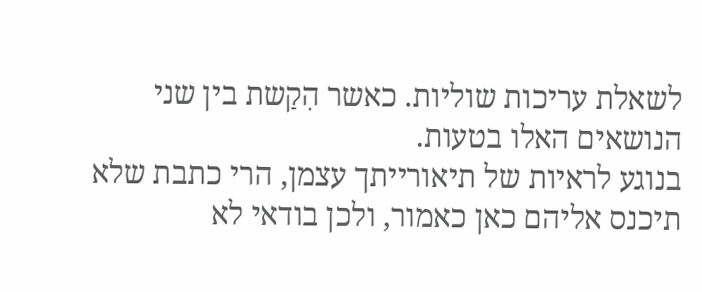לשאלת עריכות שוליות. כאשר הִקַשת בין שני הנושאים האלו בטעות.
בנוגע לראיות של תיאורייתך עצמן, הרי כתבת שלא תיכנס אליהם כאן כאמור, ולכן בודאי לא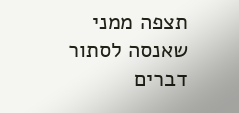תצפה ממני שאנסה לסתור דברים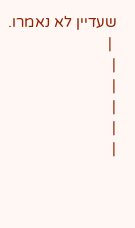שעדיין לא נאמרו.
 |
|
|
|
|
|